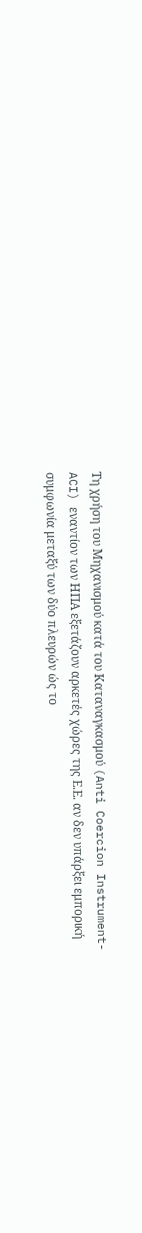Τη χρήση του Μηχανισμού κατά του Καταναγκασμού (Anti Coercion Instrument-ACI) εναντίον των ΗΠΑ εξετάζουν αρκετές χώρες της Ε.Ε. αν δεν υπάρξει εμπορική συμφωνία μεταξύ των δύο πλευρών ώς το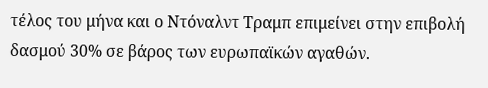τέλος του μήνα και ο Ντόναλντ Τραμπ επιμείνει στην επιβολή δασμού 30% σε βάρος των ευρωπαϊκών αγαθών.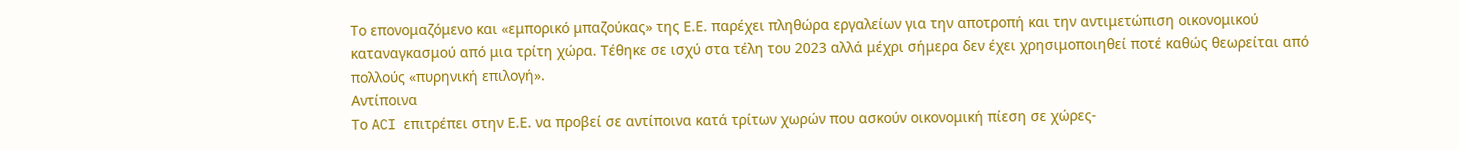Το επονομαζόμενο και «εμπορικό μπαζούκας» της Ε.Ε. παρέχει πληθώρα εργαλείων για την αποτροπή και την αντιμετώπιση οικονομικού καταναγκασμού από μια τρίτη χώρα. Τέθηκε σε ισχύ στα τέλη του 2023 αλλά μέχρι σήμερα δεν έχει χρησιμοποιηθεί ποτέ καθώς θεωρείται από πολλούς «πυρηνική επιλογή».
Aντίποινα
Το ACI επιτρέπει στην Ε.Ε. να προβεί σε αντίποινα κατά τρίτων χωρών που ασκούν οικονομική πίεση σε χώρες-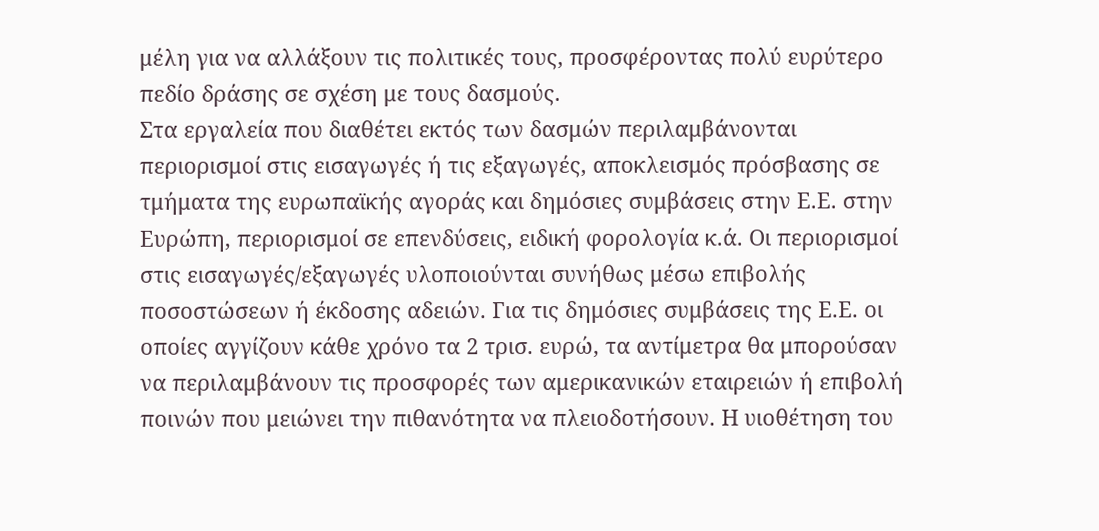μέλη για να αλλάξουν τις πολιτικές τους, προσφέροντας πολύ ευρύτερο πεδίο δράσης σε σχέση με τους δασμούς.
Στα εργαλεία που διαθέτει εκτός των δασμών περιλαμβάνονται περιορισμοί στις εισαγωγές ή τις εξαγωγές, αποκλεισμός πρόσβασης σε τμήματα της ευρωπαϊκής αγοράς και δημόσιες συμβάσεις στην Ε.Ε. στην Ευρώπη, περιορισμοί σε επενδύσεις, ειδική φορολογία κ.ά. Οι περιορισμοί στις εισαγωγές/εξαγωγές υλοποιούνται συνήθως μέσω επιβολής ποσοστώσεων ή έκδοσης αδειών. Για τις δημόσιες συμβάσεις της Ε.Ε. οι οποίες αγγίζουν κάθε χρόνο τα 2 τρισ. ευρώ, τα αντίμετρα θα μπορούσαν να περιλαμβάνουν τις προσφορές των αμερικανικών εταιρειών ή επιβολή ποινών που μειώνει την πιθανότητα να πλειοδοτήσουν. Η υιοθέτηση του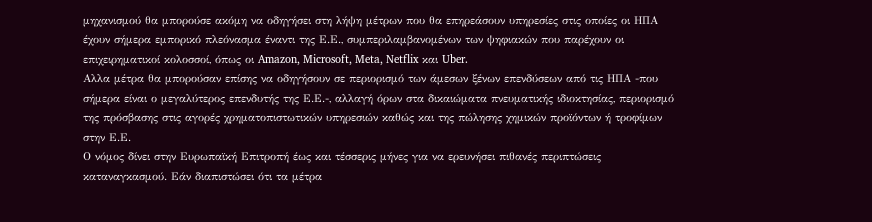μηχανισμού θα μπορούσε ακόμη να οδηγήσει στη λήψη μέτρων που θα επηρεάσουν υπηρεσίες στις οποίες οι ΗΠΑ έχουν σήμερα εμπορικό πλεόνασμα έναντι της Ε.Ε., συμπεριλαμβανομένων των ψηφιακών που παρέχουν οι επιχειρηματικοί κολοσσοί, όπως οι Amazon, Microsoft, Meta, Netflix και Uber.
Αλλα μέτρα θα μπορούσαν επίσης να οδηγήσουν σε περιορισμό των άμεσων ξένων επενδύσεων από τις ΗΠΑ -που σήμερα είναι ο μεγαλύτερος επενδυτής της Ε.Ε.-, αλλαγή όρων στα δικαιώματα πνευματικής ιδιοκτησίας, περιορισμό της πρόσβασης στις αγορές χρηματοπιστωτικών υπηρεσιών καθώς και της πώλησης χημικών προϊόντων ή τροφίμων στην Ε.Ε.
Ο νόμος δίνει στην Ευρωπαϊκή Επιτροπή έως και τέσσερις μήνες για να ερευνήσει πιθανές περιπτώσεις καταναγκασμού. Εάν διαπιστώσει ότι τα μέτρα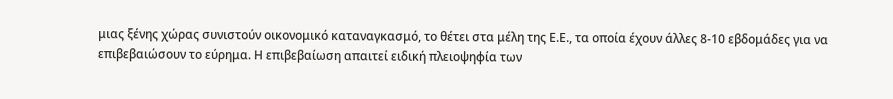μιας ξένης χώρας συνιστούν οικονομικό καταναγκασμό, το θέτει στα μέλη της Ε.Ε., τα οποία έχουν άλλες 8-10 εβδομάδες για να επιβεβαιώσουν το εύρημα. Η επιβεβαίωση απαιτεί ειδική πλειοψηφία των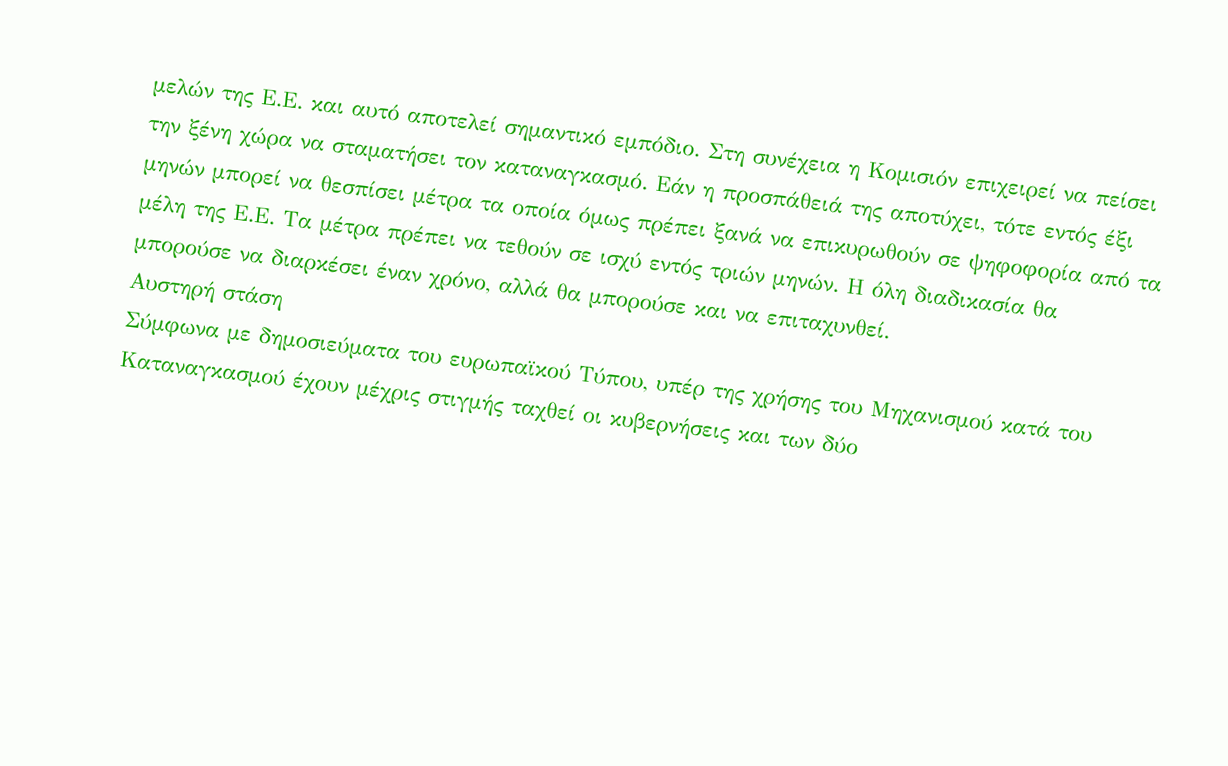μελών της Ε.Ε. και αυτό αποτελεί σημαντικό εμπόδιο. Στη συνέχεια η Κομισιόν επιχειρεί να πείσει την ξένη χώρα να σταματήσει τον καταναγκασμό. Εάν η προσπάθειά της αποτύχει, τότε εντός έξι μηνών μπορεί να θεσπίσει μέτρα τα οποία όμως πρέπει ξανά να επικυρωθούν σε ψηφοφορία από τα μέλη της Ε.Ε. Τα μέτρα πρέπει να τεθούν σε ισχύ εντός τριών μηνών. Η όλη διαδικασία θα μπορούσε να διαρκέσει έναν χρόνο, αλλά θα μπορούσε και να επιταχυνθεί.
Aυστηρή στάση
Σύμφωνα με δημοσιεύματα του ευρωπαϊκού Τύπου, υπέρ της χρήσης του Μηχανισμού κατά του Καταναγκασμού έχουν μέχρις στιγμής ταχθεί οι κυβερνήσεις και των δύο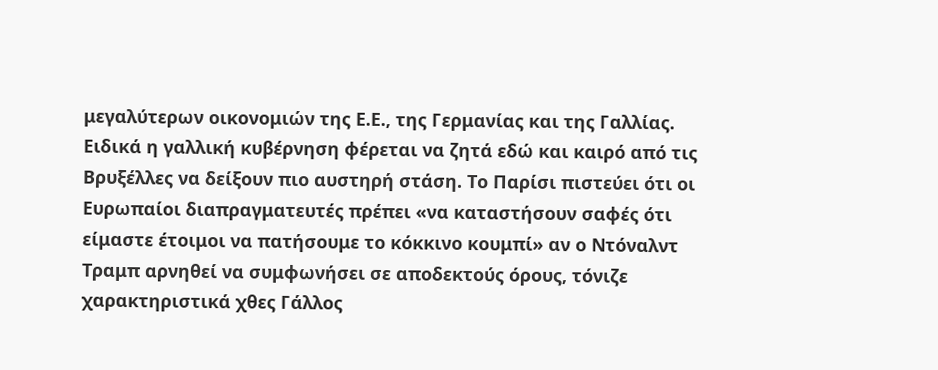μεγαλύτερων οικονομιών της Ε.Ε., της Γερμανίας και της Γαλλίας. Ειδικά η γαλλική κυβέρνηση φέρεται να ζητά εδώ και καιρό από τις Βρυξέλλες να δείξουν πιο αυστηρή στάση. Το Παρίσι πιστεύει ότι οι Ευρωπαίοι διαπραγματευτές πρέπει «να καταστήσουν σαφές ότι είμαστε έτοιμοι να πατήσουμε το κόκκινο κουμπί» αν ο Ντόναλντ Τραμπ αρνηθεί να συμφωνήσει σε αποδεκτούς όρους, τόνιζε χαρακτηριστικά χθες Γάλλος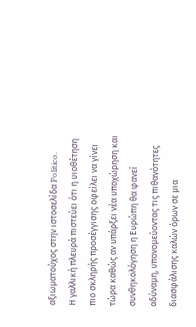αξιωματούχος στην ιστοσελίδα Politico.
Η γαλλική πλευρά πιστεύει ότι η υιοθέτηση πιο σκληρής προσέγγισης οφείλει να γίνει τώρα καθώς αν υπάρξει νέα υποχώρηση και συνθηκολόγηση η Ευρώπη θα φανεί αδύναμη, υπονομεύοντας τις πιθανότητες διασφάλισης καλών όρων σε μια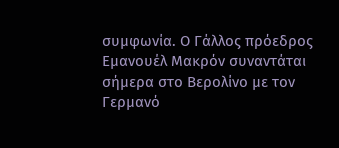συμφωνία. Ο Γάλλος πρόεδρος Εμανουέλ Μακρόν συναντάται σήμερα στο Βερολίνο με τον Γερμανό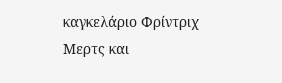καγκελάριο Φρίντριχ Μερτς και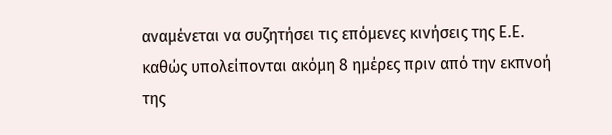αναμένεται να συζητήσει τις επόμενες κινήσεις της Ε.Ε. καθώς υπολείπονται ακόμη 8 ημέρες πριν από την εκπνοή της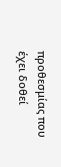προθεσμίας που έχει δοθεί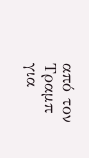από τον Τραμπ για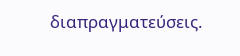διαπραγματεύσεις.